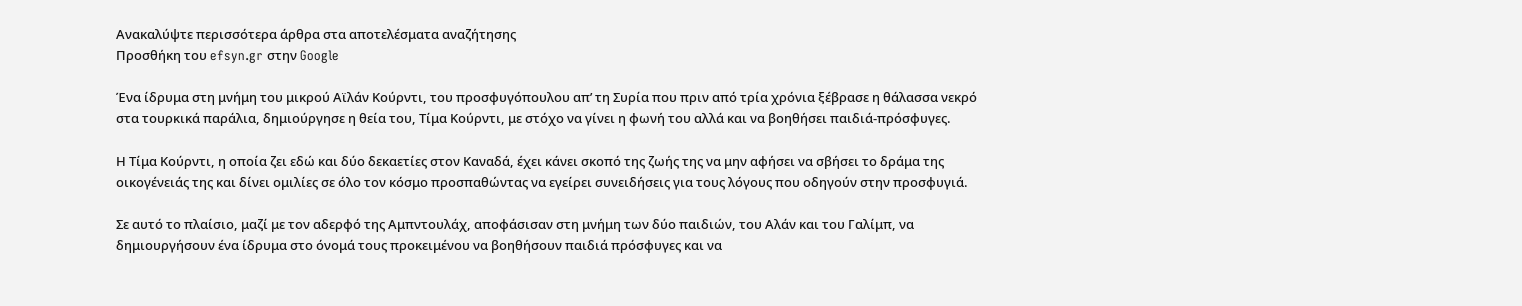Ανακαλύψτε περισσότερα άρθρα στα αποτελέσματα αναζήτησης
Προσθήκη του efsyn.gr στην Google

Ένα ίδρυμα στη μνήμη του μικρού Αϊλάν Κούρντι, του προσφυγόπουλου απ’ τη Συρία που πριν από τρία χρόνια ξέβρασε η θάλασσα νεκρό στα τουρκικά παράλια, δημιούργησε η θεία του, Τίμα Κούρντι, με στόχο να γίνει η φωνή του αλλά και να βοηθήσει παιδιά-πρόσφυγες.

Η Τίμα Κούρντι, η οποία ζει εδώ και δύο δεκαετίες στον Καναδά, έχει κάνει σκοπό της ζωής της να μην αφήσει να σβήσει το δράμα της οικογένειάς της και δίνει ομιλίες σε όλο τον κόσμο προσπαθώντας να εγείρει συνειδήσεις για τους λόγους που οδηγούν στην προσφυγιά.

Σε αυτό το πλαίσιο, μαζί με τον αδερφό της Αμπντουλάχ, αποφάσισαν στη μνήμη των δύο παιδιών, του Αλάν και του Γαλίμπ, να δημιουργήσουν ένα ίδρυμα στο όνομά τους προκειμένου να βοηθήσουν παιδιά πρόσφυγες και να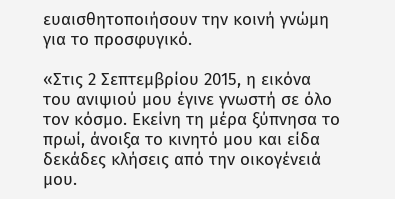ευαισθητοποιήσουν την κοινή γνώμη για το προσφυγικό.

«Στις 2 Σεπτεμβρίου 2015, η εικόνα του ανιψιού μου έγινε γνωστή σε όλο τον κόσμο. Εκείνη τη μέρα ξύπνησα το πρωί, άνοιξα το κινητό μου και είδα δεκάδες κλήσεις από την οικογένειά μου.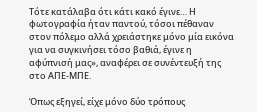Τότε κατάλαβα ότι κάτι κακό έγινε… Η φωτογραφία ήταν παντού, τόσοι πέθαναν στον πόλεμο αλλά χρειάστηκε μόνο μία εικόνα για να συγκινήσει τόσο βαθιά, έγινε η αφύπνισή μας», αναφέρει σε συνέντευξή της στο ΑΠΕ-ΜΠΕ.

Όπως εξηγεί, είχε μόνο δύο τρόπους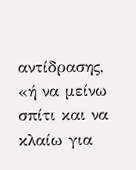αντίδρασης, «ή να μείνω σπίτι και να κλαίω για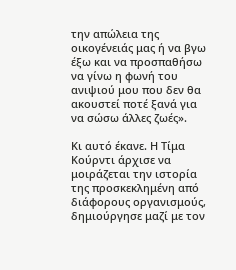την απώλεια της οικογένειάς μας ή να βγω έξω και να προσπαθήσω να γίνω η φωνή του ανιψιού μου που δεν θα ακουστεί ποτέ ξανά για να σώσω άλλες ζωές».

Κι αυτό έκανε. Η Τίμα Κούρντι άρχισε να μοιράζεται την ιστορία της προσκεκλημένη από διάφορους οργανισμούς, δημιούργησε μαζί με τον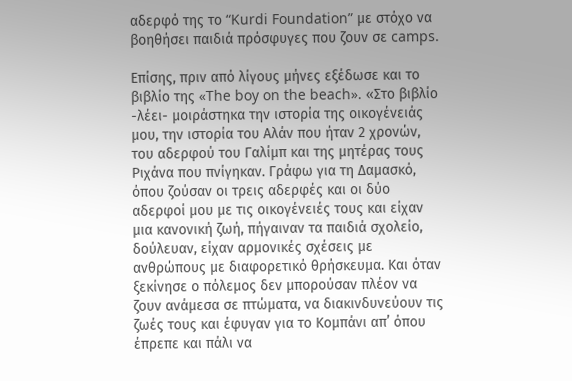αδερφό της το “Kurdi Foundation” με στόχο να βοηθήσει παιδιά πρόσφυγες που ζουν σε camps.

Επίσης, πριν από λίγους μήνες εξέδωσε και το βιβλίο της «The boy on the beach». «Στο βιβλίο -λέει- μοιράστηκα την ιστορία της οικογένειάς μου, την ιστορία του Αλάν που ήταν 2 χρονών, του αδερφού του Γαλίμπ και της μητέρας τους Ριχάνα που πνίγηκαν. Γράφω για τη Δαμασκό, όπου ζούσαν οι τρεις αδερφές και οι δύο αδερφοί μου με τις οικογένειές τους και είχαν μια κανονική ζωή, πήγαιναν τα παιδιά σχολείο, δούλευαν, είχαν αρμονικές σχέσεις με ανθρώπους με διαφορετικό θρήσκευμα. Και όταν ξεκίνησε ο πόλεμος δεν μπορούσαν πλέον να ζουν ανάμεσα σε πτώματα, να διακινδυνεύουν τις ζωές τους και έφυγαν για το Κομπάνι απ’ όπου έπρεπε και πάλι να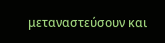μεταναστεύσουν και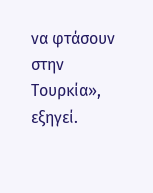να φτάσουν στην Τουρκία», εξηγεί.